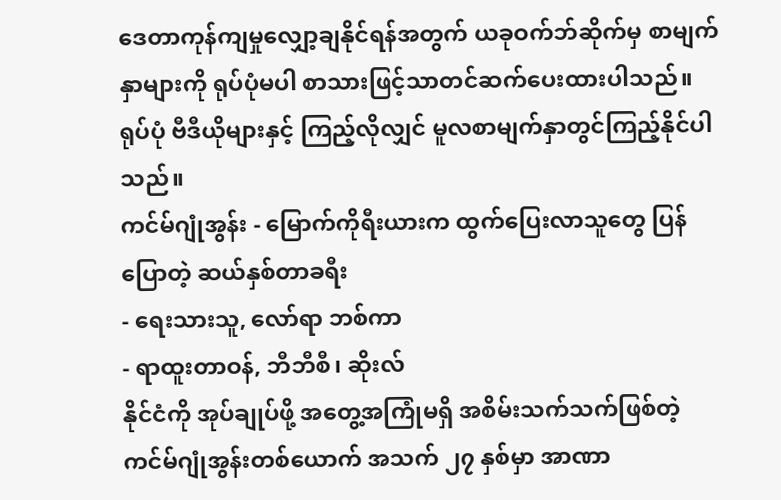ဒေတာကုန်ကျမှုလျှော့ချနိုင်ရန်အတွက် ယခုဝက်ဘ်ဆိုက်မှ စာမျက်နှာများကို ရုပ်ပုံမပါ စာသားဖြင့်သာတင်ဆက်ပေးထားပါသည်။ ရုပ်ပုံ ဗီဒီယိုများနှင့် ကြည့်လိုလျှင် မူလစာမျက်နှာတွင်ကြည့်နိုင်ပါသည်။
ကင်မ်ဂျုံအွန်း - မြောက်ကိုရီးယားက ထွက်ပြေးလာသူတွေ ပြန်ပြောတဲ့ ဆယ်နှစ်တာခရီး
- ရေးသားသူ, လော်ရာ ဘစ်ကာ
- ရာထူးတာဝန်, ဘီဘီစီ၊ ဆိုးလ်
နိုင်ငံကို အုပ်ချုပ်ဖို့ အတွေ့အကြုံမရှိ အစိမ်းသက်သက်ဖြစ်တဲ့ ကင်မ်ဂျုံအွန်းတစ်ယောက် အသက် ၂၇ နှစ်မှာ အာဏာ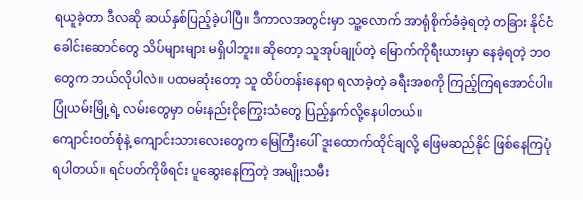ရယူခဲ့တာ ဒီလဆို ဆယ်နှစ်ပြည့်ခဲ့ပါပြီ။ ဒီကာလအတွင်းမှာ သူ့လောက် အာရုံစိုက်ခံခဲ့ရတဲ့ တခြား နိုင်ငံခေါင်းဆောင်တွေ သိပ်များများ မရှိပါဘူး။ ဆိုတော့ သူအုပ်ချုပ်တဲ့ မြောက်ကိုရီးယားမှာ နေခဲ့ရတဲ့ ဘဝတွေက ဘယ်လိုပါလဲ။ ပထမဆုံးတော့ သူ ထိပ်တန်းနေရာ ရလာခဲ့တဲ့ ခရီးအစကို ကြည့်ကြရအောင်ပါ။
ပြုံယမ်းမြို့ရဲ့ လမ်းတွေမှာ ဝမ်းနည်းငိုကြွေးသံတွေ ပြည့်နှက်လို့နေပါတယ်။
ကျောင်းဝတ်စုံနဲ့ ကျောင်းသားလေးတွေက မြေကြီးပေါ် ဒူးထောက်ထိုင်ချလို့ ဖြေမဆည်နိုင် ဖြစ်နေကြပုံရပါတယ်။ ရင်ပတ်ကိုဖိရင်း ပူဆွေးနေကြတဲ့ အမျိုးသမီး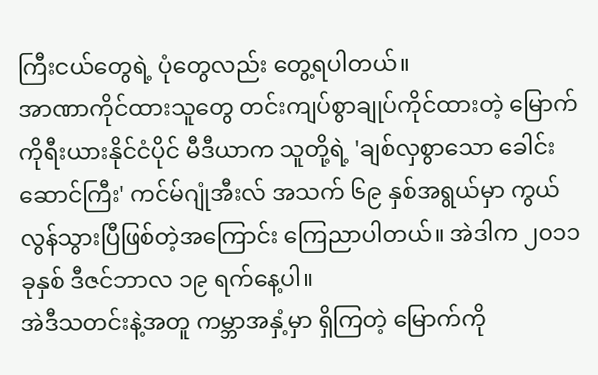ကြီးငယ်တွေရဲ့ ပုံတွေလည်း တွေ့ရပါတယ်။
အာဏာကိုင်ထားသူတွေ တင်းကျပ်စွာချုပ်ကိုင်ထားတဲ့ မြောက်ကိုရီးယားနိုင်ငံပိုင် မီဒီယာက သူတို့ရဲ့ 'ချစ်လှစွာသော ခေါင်းဆောင်ကြီး' ကင်မ်ဂျုံအီးလ် အသက် ၆၉ နှစ်အရွယ်မှာ ကွယ်လွန်သွားပြီဖြစ်တဲ့အကြောင်း ကြေညာပါတယ်။ အဲဒါက ၂၀၁၁ ခုနှစ် ဒီဇင်ဘာလ ၁၉ ရက်နေ့ပါ။
အဲဒီသတင်းနဲ့အတူ ကမ္ဘာအနှံ့မှာ ရှိကြတဲ့ မြောက်ကို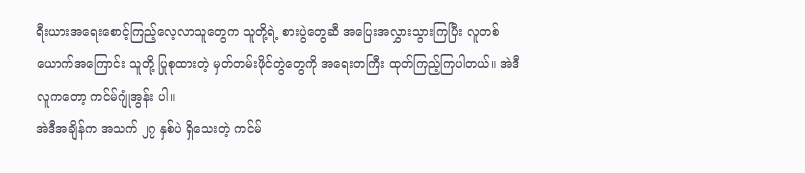ရီးယားအရေးစောင့်ကြည့်လေ့လာသူတွေက သူတို့ရဲ့ စားပွဲတွေဆီ အပြေးအလွှားသွားကြပြီး လူတစ်ယောက်အကြောင်း သူတို့ ပြုစုထားတဲ့ မှတ်တမ်းဖိုင်တွဲတွေကို အရေးတကြီး ထုတ်ကြည့်ကြပါတယ်။ အဲဒီလူကတော့ ကင်မ်ဂျုံအွန်း ပါ။
အဲဒီအချိန်က အသက် ၂၇ နှစ်ပဲ ရှိသေးတဲ့ ကင်မ်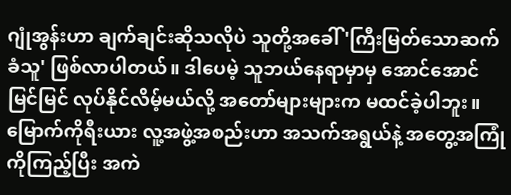ဂျုံအွန်းဟာ ချက်ချင်းဆိုသလိုပဲ သူတို့အခေါ် 'ကြီးမြတ်သောဆက်ခံသူ' ဖြစ်လာပါတယ်။ ဒါပေမဲ့ သူဘယ်နေရာမှာမှ အောင်အောင်မြင်မြင် လုပ်နိုင်လိမ့်မယ်လို့ အတော်များများက မထင်ခဲ့ပါဘူး။ မြောက်ကိုရီးယား လူ့အဖွဲ့အစည်းဟာ အသက်အရွယ်နဲ့ အတွေ့အကြုံကိုကြည့်ပြီး အကဲ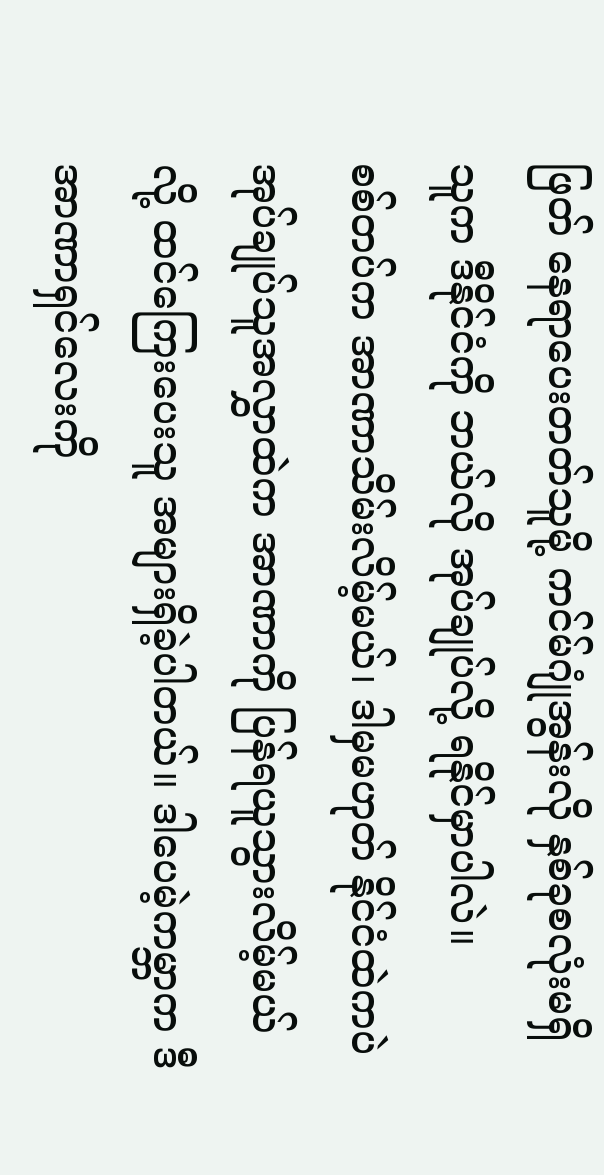ဖြတ် နေရာပေးတတ်သူမို့ ကင်မ်ဂျုံအွန်းလို နှစ်ခုစလုံးမရှိသူက ဒီနိုင်ငံကို ဘယ်လို အုပ်ချုပ်လို့ ရနိုင်မှာပါလဲ။
စစ်တပ်က အာဏာသိမ်းလိမ့်မယ်၊ ဒါမှမဟုတ် နိုင်ငံထဲကပဲ အုပ်ချုပ်သူအလွှာထဲက အာဏာကို ပြန်ရယူသွားလိမ့်မယ်လို့ ထင်ကြေးပေးသူ အများရှိခဲ့ပါတယ်။ ဒါပေမဲ့ကမ္ဘာက ဒီ အာဏာရှင်လေးကို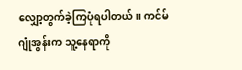လျှော့တွက်ခဲ့ကြပုံရပါတယ်။ ကင်မ်ဂျုံအွန်းက သူ့နေရာကို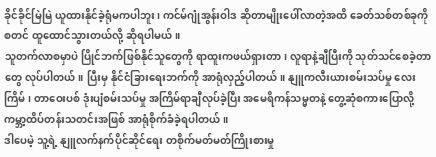ခိုင်ခိုင်မြဲမြဲ ယူထားနိုင်ခဲ့ရုံမကပါဘူး၊ ကင်မ်ဂျုံအွန်းဝါဒ ဆိုတာမျိုးပေါ်လာတဲ့အထိ ခေတ်သစ်တစ်ခုကို စတင် ထူထောင်သွားတယ်လို့ ဆိုရပါမယ်။
သူတက်လာစမှာပဲ ပြိုင်ဘက်ဖြစ်နိုင်သူတွေကို ရာထူးကဖယ်ရှားတာ၊ လူရာနဲ့ချီပြီးကို သုတ်သင်စေခဲ့တာတွေ လုပ်ပါတယ်။ ပြီးမှ နိုင်ငံခြားရေးဘက်ကို အာရုံလှည့်ပါတယ်။ နျူကလီးယားစမ်းသပ်မှု လေးကြိမ်၊ တာဝေးပစ် ဒုံးပျံစမ်းသပ်မှု အကြိမ်ရာချီလုပ်ခဲ့ပြီး အမေရိကန်သမ္မတနဲ့ တွေ့ဆုံစကားပြောလို့ ကမ္ဘာ့ထိပ်တန်းသတင်းအဖြစ် အာရုံစိုက်ခံခဲ့ရပါတယ်။
ဒါပေမဲ့ သူ့ရဲ့ နျူလက်နက်ပိုင်ဆိုင်ရေး တစိုက်မတ်မတ်ကြိုးစားမှု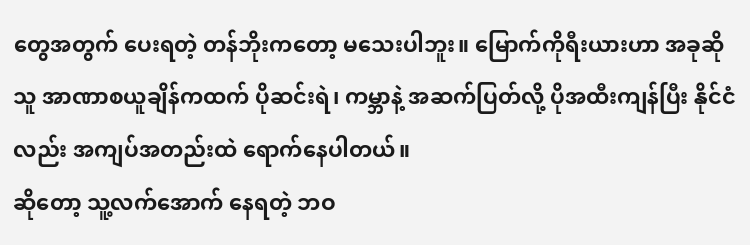တွေအတွက် ပေးရတဲ့ တန်ဘိုးကတော့ မသေးပါဘူး။ မြောက်ကိုရီးယားဟာ အခုဆို သူ အာဏာစယူချိန်ကထက် ပိုဆင်းရဲ၊ ကမ္ဘာနဲ့ အဆက်ပြတ်လို့ ပိုအထီးကျန်ပြီး နိုင်ငံလည်း အကျပ်အတည်းထဲ ရောက်နေပါတယ်။
ဆိုတော့ သူ့လက်အောက် နေရတဲ့ ဘဝ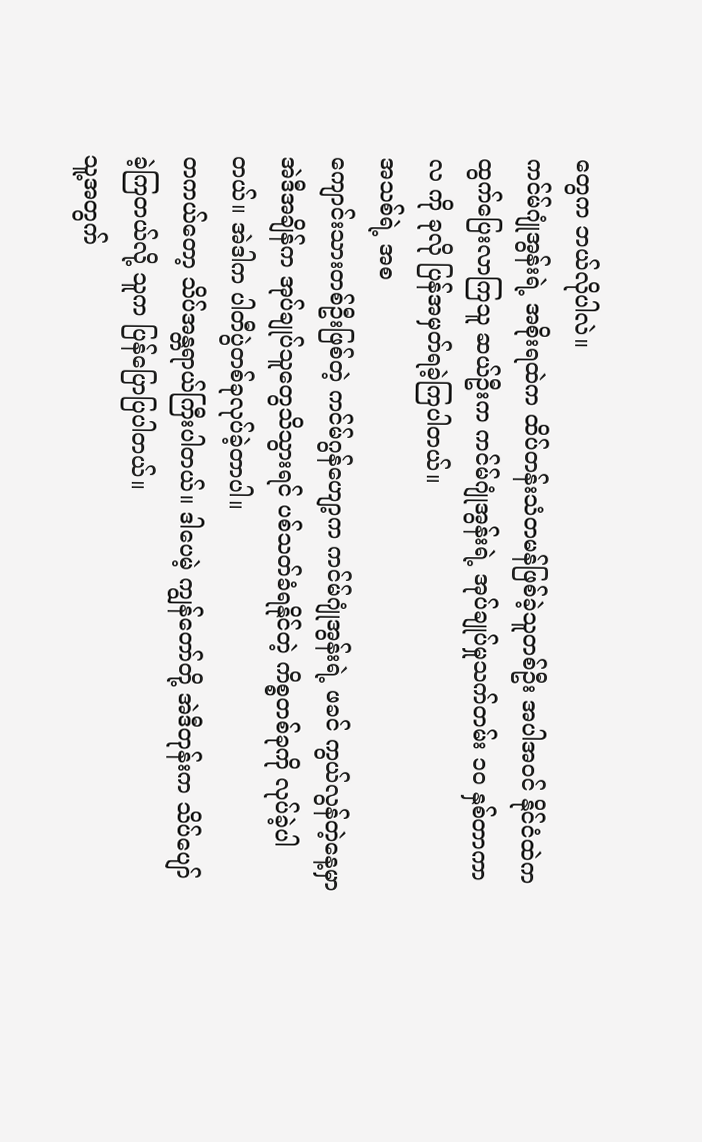တွေက ဘယ်လိုပါလဲ။
ကင်မ်ဂျုံအွန်းရဲ့ အစိုးရထဲက ထိပ်တန်းသံတမန်ဖြစ်ခဲ့သူတစ်ဦး အပါအဝင် နိုင်ငံထဲက ထွက်ပြေးလာကြသူ ဆယ်ဦးက ကင်မ်ဂျုံအွန်းရဲ့ အုပ်ချုပ်မှုသက်တမ်း ၁၀ နှစ်တာကာလ ကို ခုလို ပြန်အမှတ်ရခဲ့ကြပါတယ်။
အသစ်ရဲ့ အစ
ကျောင်းသားတစ်ဦးဖြစ်တဲ့ ကင်မ်ဂွန်ဟျော့က ကင်မ်ဂျုံအွန်းရဲ့ ဖခင် ကွယ်လွန်တဲ့နေ့မှာ အဲဒီအချိန်က အုပ်ချုပ်သူတွေသိသွားရင် ပစ်သတ်ခံရနိုင်တဲ့ ကိစ္စတစ်ခုကို လုပ်ခဲ့ပါတယ်။ အဲဒါက ပါတီပွဲတစ်ခုလုပ်ခဲ့တာပါ။
တကယ်တော့ သိပ်အန္တရာယ်ကြီးပါတယ်။ ဒါပေမဲ့ ကျွန်တော်တို့ အဲဒီတုန်းက သိပ်ပျော်ခဲ့ကြတယ်လို့ သူက ပြန်ပြောပြပါတယ်။
သူ့အတွက်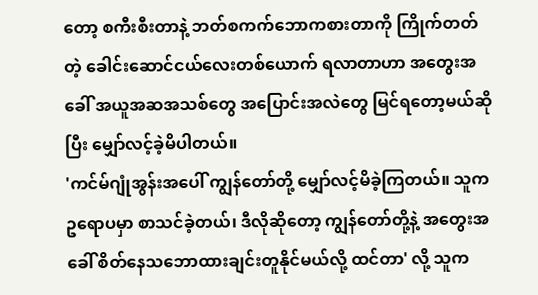တော့ စကီးစီးတာနဲ့ ဘတ်စကက်ဘောကစားတာကို ကြိုက်တတ်တဲ့ ခေါင်းဆောင်ငယ်လေးတစ်ယောက် ရလာတာဟာ အတွေးအခေါ် အယူအဆအသစ်တွေ အပြောင်းအလဲတွေ မြင်ရတော့မယ်ဆိုပြီး မျှော်လင့်ခဲ့မိပါတယ်။
'ကင်မ်ဂျုံအွန်းအပေါ် ကျွန်တော်တို့ မျှော်လင့်မိခဲ့ကြတယ်။ သူက ဥရောပမှာ စာသင်ခဲ့တယ်၊ ဒီလိုဆိုတော့ ကျွန်တော်တို့နဲ့ အတွေးအခေါ် စိတ်နေသဘောထားချင်းတူနိုင်မယ်လို့ ထင်တာ' လို့ သူက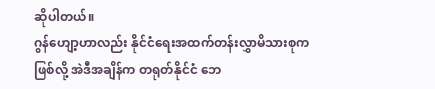ဆိုပါတယ်။
ဂွန်ဟျော့ဟာလည်း နိုင်ငံရေးအထက်တန်းလွှာမိသားစုကဖြစ်လို့ အဲဒီအချိန်က တရုတ်နိုင်ငံ ဘေ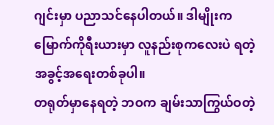ဂျင်းမှာ ပညာသင်နေပါတယ်။ ဒါမျိုးက မြောက်ကိုရီးယားမှာ လူနည်းစုကလေးပဲ ရတဲ့ အခွင့်အရေးတစ်ခုပါ။
တရုတ်မှာနေရတဲ့ ဘဝက ချမ်းသာကြွယ်ဝတဲ့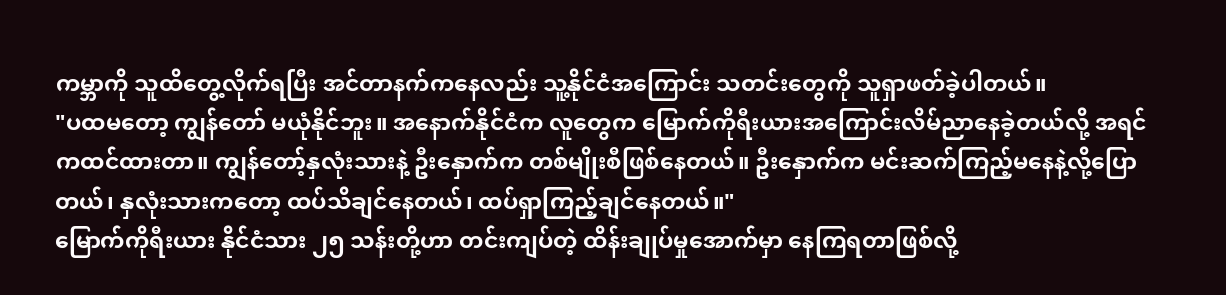ကမ္ဘာကို သူထိတွေ့လိုက်ရပြီး အင်တာနက်ကနေလည်း သူ့နိုင်ငံအကြောင်း သတင်းတွေကို သူရှာဖတ်ခဲ့ပါတယ်။
"ပထမတော့ ကျွန်တော် မယုံနိုင်ဘူး။ အနောက်နိုင်ငံက လူတွေက မြောက်ကိုရီးယားအကြောင်းလိမ်ညာနေခဲ့တယ်လို့ အရင်ကထင်ထားတာ။ ကျွန်တော့်နှလုံးသားနဲ့ ဦးနှောက်က တစ်မျိုးစီဖြစ်နေတယ်။ ဦးနှောက်က မင်းဆက်ကြည့်မနေနဲ့လို့ပြောတယ်၊ နှလုံးသားကတော့ ထပ်သိချင်နေတယ်၊ ထပ်ရှာကြည့်ချင်နေတယ်။"
မြောက်ကိုရီးယား နိုင်ငံသား ၂၅ သန်းတို့ဟာ တင်းကျပ်တဲ့ ထိန်းချုပ်မှုအောက်မှာ နေကြရတာဖြစ်လို့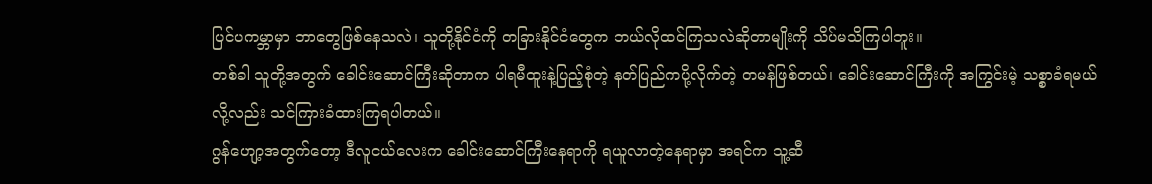ပြင်ပကမ္ဘာမှာ ဘာတွေဖြစ်နေသလဲ၊ သူတို့နိုင်ငံကို တခြားနိုင်ငံတွေက ဘယ်လိုထင်ကြသလဲဆိုတာမျိုးကို သိပ်မသိကြပါဘူး။
တစ်ခါ သူတို့အတွက် ခေါင်းဆောင်ကြီးဆိုတာက ပါရမီထူးနဲ့ပြည့်စုံတဲ့ နတ်ပြည်ကပို့လိုက်တဲ့ တမန်ဖြစ်တယ်၊ ခေါင်းဆောင်ကြီးကို အကြွင်းမဲ့ သစ္စာခံရမယ်လို့လည်း သင်ကြားခံထားကြရပါတယ်။
ဂွန်ဟျော့အတွက်တော့ ဒီလူငယ်လေးက ခေါင်းဆောင်ကြီးနေရာကို ရယူလာတဲ့နေရာမှာ အရင်က သူ့ဆီ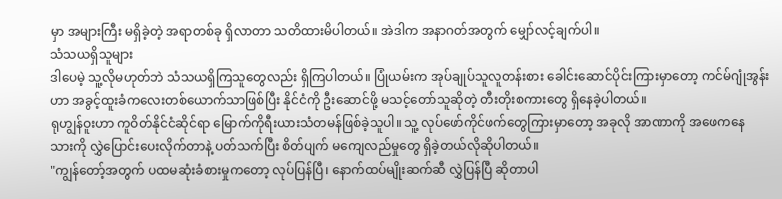မှာ အများကြီး မရှိခဲ့တဲ့ အရာတစ်ခု ရှိလာတာ သတိထားမိပါတယ်။ အဲဒါက အနာဂတ်အတွက် မျှော်လင့်ချက်ပါ။
သံသယရှိသူများ
ဒါပေမဲ့ သူ့လိုမဟုတ်ဘဲ သံသယရှိကြသူတွေလည်း ရှိကြပါတယ်။ ပြုံယမ်းက အုပ်ချုပ်သူလူတန်းစား ခေါင်းဆောင်ပိုင်းကြားမှာတော့ ကင်မ်ဂျုံအွန်းဟာ အခွင့်ထူးခံကလေးတစ်ယောက်သာဖြစ်ပြီး နိုင်ငံကို ဦးဆောင်ဖို့ မသင့်တော်သူဆိုတဲ့ တီးတိုးစကားတွေ ရှိနေခဲ့ပါတယ်။
ရုဟျွန်ဝူးဟာ ကူဝိတ်နိုင်ငံဆိုင်ရာ မြောက်ကိုရီးယားသံတမန်ဖြစ်ခဲ့သူပါ။ သူ့ လုပ်ဖော်ကိုင်ဖက်တွေကြားမှာတော့ အခုလို အာဏာကို အဖေကနေ သားကို လွှဲပြောင်းပေးလိုက်တာနဲ့ ပတ်သက်ပြီး စိတ်ပျက် မကျေလည်မှုတွေ ရှိခဲ့တယ်လိုဆိုပါတယ်။
"ကျွန်တော့်အတွက် ပထမဆုံးခံစားမှုကတော့ လုပ်ပြန်ပြီ၊ နောက်ထပ်မျိုးဆက်ဆီ လွှဲပြန်ပြီ ဆိုတာပါ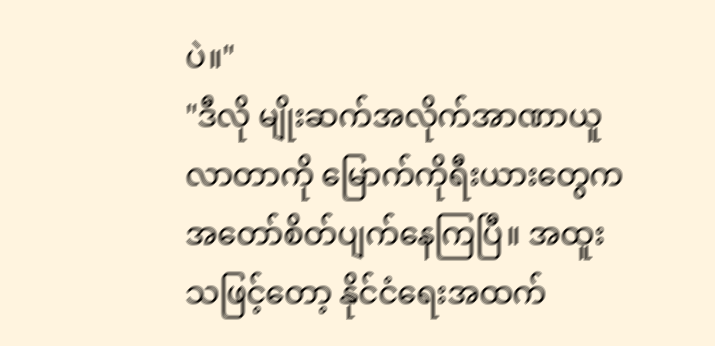ပဲ။"
"ဒီလို မျိုးဆက်အလိုက်အာဏာယူလာတာကို မြောက်ကိုရီးယားတွေက အတော်စိတ်ပျက်နေကြပြီ။ အထူးသဖြင့်တော့ နိုင်ငံရေးအထက်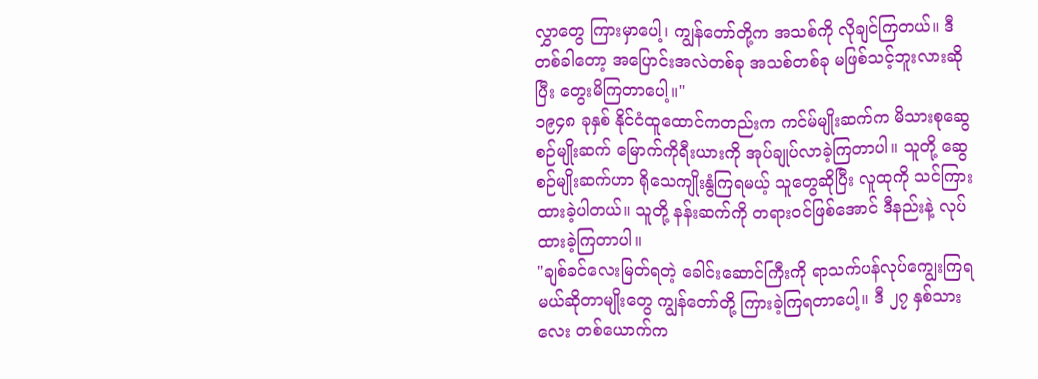လွှာတွေ ကြားမှာပေါ့၊ ကျွန်တော်တို့က အသစ်ကို လိုချင်ကြတယ်။ ဒီတစ်ခါတော့ အပြောင်းအလဲတစ်ခု အသစ်တစ်ခု မဖြစ်သင့်ဘူးလားဆိုပြီး တွေးမိကြတာပေါ့။"
၁၉၄၈ ခုနှစ် နိုင်ငံထူထောင်ကတည်းက ကင်မ်မျိုးဆက်က မိသားစုဆွေစဉ်မျိုးဆက် မြောက်ကိုရီးယားကို အုပ်ချုပ်လာခဲ့ကြတာပါ။ သူတို့ ဆွေစဉ်မျိုးဆက်ဟာ ရိုသေကျိုးနွံကြရမယ့် သူတွေဆိုပြီး လူထုကို သင်ကြားထားခဲ့ပါတယ်။ သူတို့ နန်းဆက်ကို တရားဝင်ဖြစ်အောင် ဒီနည်းနဲ့ လုပ်ထားခဲ့ကြတာပါ။
"ချစ်ခင်လေးမြတ်ရတဲ့ ခေါင်းဆောင်ကြီးကို ရာသက်ပန်လုပ်ကျွေးကြရမယ်ဆိုတာမျိုးတွေ ကျွန်တော်တို့ ကြားခဲ့ကြရတာပေါ့။ ဒီ ၂၇ နှစ်သားလေး တစ်ယောက်က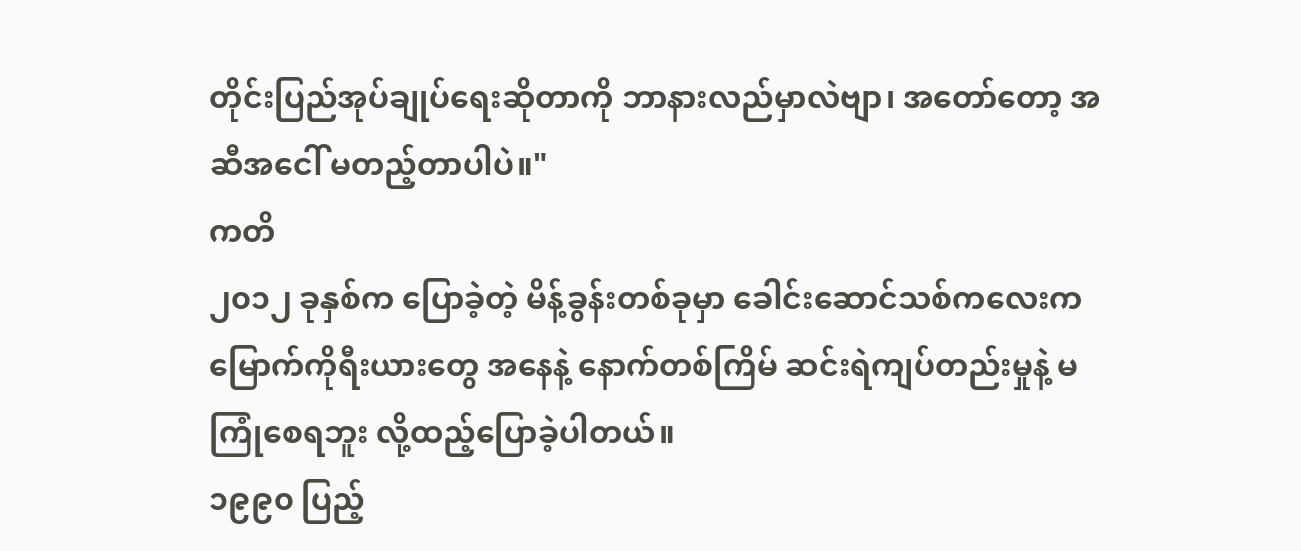တိုင်းပြည်အုပ်ချုပ်ရေးဆိုတာကို ဘာနားလည်မှာလဲဗျာ၊ အတော်တော့ အဆီအငေါ် မတည့်တာပါပဲ။"
ကတိ
၂၀၁၂ ခုနှစ်က ပြောခဲ့တဲ့ မိန့်ခွန်းတစ်ခုမှာ ခေါင်းဆောင်သစ်ကလေးက မြောက်ကိုရီးယားတွေ အနေနဲ့ နောက်တစ်ကြိမ် ဆင်းရဲကျပ်တည်းမှုနဲ့ မကြုံစေရဘူး လို့ထည့်ပြောခဲ့ပါတယ်။
၁၉၉၀ ပြည့်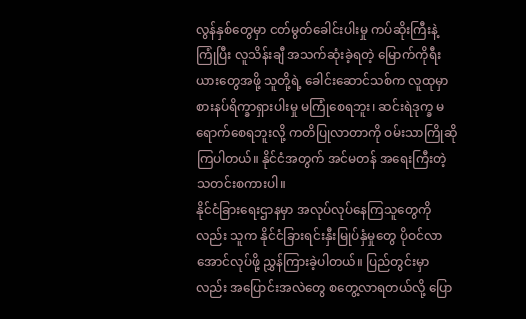လွန်နှစ်တွေမှာ ငတ်မွတ်ခေါင်းပါးမှု ကပ်ဆိုးကြီးနဲ့ကြုံပြီး လူသိန်းချီ အသက်ဆုံးခဲ့ရတဲ့ မြောက်ကိုရီးယားတွေအဖို့ သူတို့ရဲ့ ခေါင်းဆောင်သစ်က လူထုမှာ စားနပ်ရိက္ခာရှားပါးမှု မကြုံစေရဘူး၊ ဆင်းရဲဒုက္ခ မရောက်စေရဘူးလို့ ကတိပြုလာတာကို ဝမ်းသာကြိုဆိုကြပါတယ်။ နိုင်ငံအတွက် အင်မတန် အရေးကြီးတဲ့ သတင်းစကားပါ။
နိုင်ငံခြားရေးဌာနမှာ အလုပ်လုပ်နေကြသူတွေကိုလည်း သူက နိုင်ငံခြားရင်းနှီးမြုပ်နှံမှုတွေ ပိုဝင်လာအောင်လုပ်ဖို့ ညွှန်ကြားခဲ့ပါတယ်။ ပြည်တွင်းမှာလည်း အပြောင်းအလဲတွေ စတွေ့လာရတယ်လို့ ပြော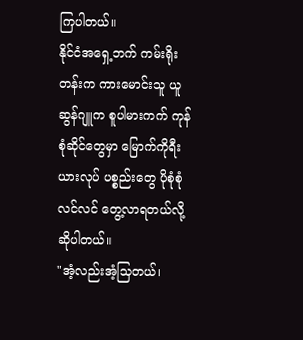ကြပါတယ်။
နိုင်ငံအရှေ့ဘက် ကမ်းရိုးတန်းက ကားမောင်းသူ ယူဆွန်ဂျူက စူပါမားကက် ကုန်စုံဆိုင်တွေမှာ မြောက်ကိုရီးယားလုပ် ပစ္စည်းတွေ ပိုစုံစုံလင်လင် တွေ့လာရတယ်လို့ ဆိုပါတယ်။
"အံ့လည်းအံ့သြတယ်၊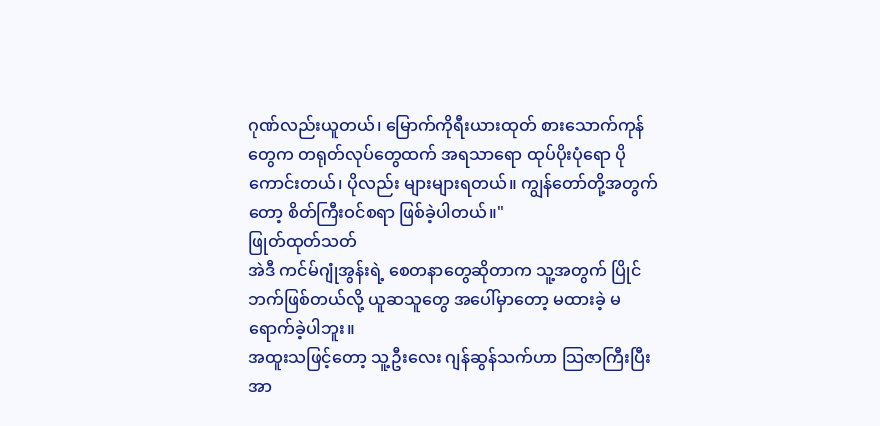ဂုဏ်လည်းယူတယ်၊ မြောက်ကိုရီးယားထုတ် စားသောက်ကုန်တွေက တရုတ်လုပ်တွေထက် အရသာရော ထုပ်ပိုးပုံရော ပိုကောင်းတယ်၊ ပိုလည်း များများရတယ်။ ကျွန်တော်တို့အတွက်တော့ စိတ်ကြီးဝင်စရာ ဖြစ်ခဲ့ပါတယ်။"
ဖြုတ်ထုတ်သတ်
အဲဒီ ကင်မ်ဂျုံအွန်းရဲ့ စေတနာတွေဆိုတာက သူ့အတွက် ပြိုင်ဘက်ဖြစ်တယ်လို့ ယူဆသူတွေ အပေါ်မှာတော့ မထားခဲ့ မရောက်ခဲ့ပါဘူး။
အထူးသဖြင့်တော့ သူ့ဦးလေး ဂျန်ဆွန်သက်ဟာ သြဇာကြီးပြီး အာ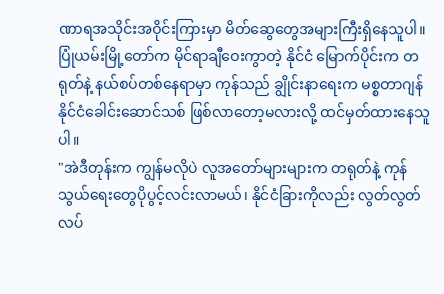ဏာရအသိုင်းအဝိုင်းကြားမှာ မိတ်ဆွေတွေအများကြီးရှိနေသူပါ။
ပြုံယမ်းမြို့တော်က မိုင်ရာချီဝေးကွာတဲ့ နိုင်ငံ မြောက်ပိုင်းက တရုတ်နဲ့ နယ်စပ်တစ်နေရာမှာ ကုန်သည် ချွိုင်းနာရေးက မစ္စတာဂျန် နိုင်ငံခေါင်းဆောင်သစ် ဖြစ်လာတော့မလားလို့ ထင်မှတ်ထားနေသူပါ။
"အဲဒီတုန်းက ကျွန်မလိုပဲ လူအတော်များများက တရုတ်နဲ့ ကုန်သွယ်ရေးတွေပိုပွင့်လင်းလာမယ်၊ နိုင်ငံခြားကိုလည်း လွတ်လွတ်လပ်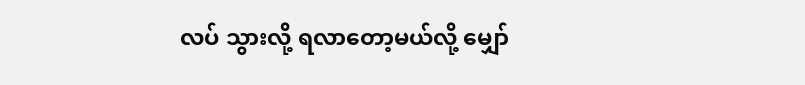လပ် သွားလို့ ရလာတော့မယ်လို့ မျှော်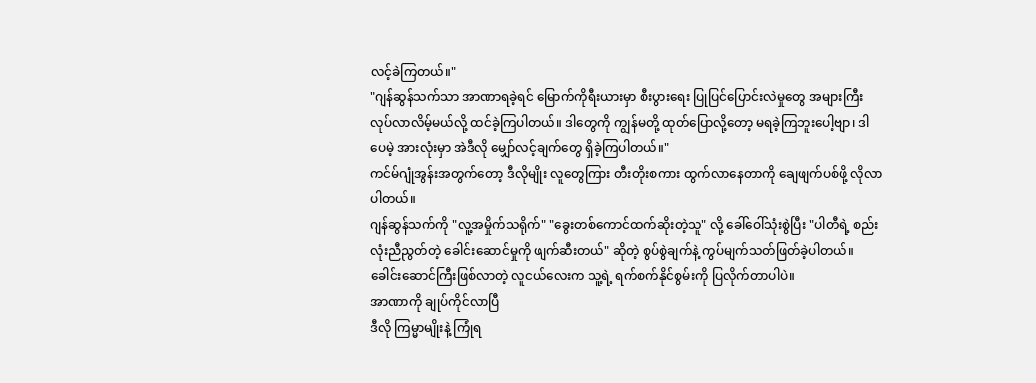လင့်ခဲကြတယ်။"
"ဂျန်ဆွန်သက်သာ အာဏာရခဲ့ရင် မြောက်ကိုရီးယားမှာ စီးပွားရေး ပြုပြင်ပြောင်းလဲမှုတွေ အများကြီး လုပ်လာလိမ့်မယ်လို့ ထင်ခဲ့ကြပါတယ်။ ဒါတွေကို ကျွန်မတို့ ထုတ်ပြောလို့တော့ မရခဲ့ကြဘူးပေါ့ဗျာ၊ ဒါပေမဲ့ အားလုံးမှာ အဲဒီလို မျှော်လင့်ချက်တွေ ရှိခဲ့ကြပါတယ်။"
ကင်မ်ဂျုံအွန်းအတွက်တော့ ဒီလိုမျိုး လူတွေကြား တီးတိုးစကား ထွက်လာနေတာကို ချေဖျက်ပစ်ဖို့ လိုလာပါတယ်။
ဂျန်ဆွန်သက်ကို "လူ့အမှိုက်သရိုက်" "ခွေးတစ်ကောင်ထက်ဆိုးတဲ့သူ" လို့ ခေါ်ဝေါ်သုံးစွဲပြီး "ပါတီရဲ့ စည်းလုံးညီညွတ်တဲ့ ခေါင်းဆောင်မှုကို ဖျက်ဆီးတယ်" ဆိုတဲ့ စွပ်စွဲချက်နဲ့ ကွပ်မျက်သတ်ဖြတ်ခဲ့ပါတယ်။
ခေါင်းဆောင်ကြီးဖြစ်လာတဲ့ လူငယ်လေးက သူ့ရဲ့ ရက်စက်နိုင်စွမ်းကို ပြလိုက်တာပါပဲ။
အာဏာကို ချုပ်ကိုင်လာပြီ
ဒီလို ကြမ္မာမျိုးနဲ့ ကြုံရ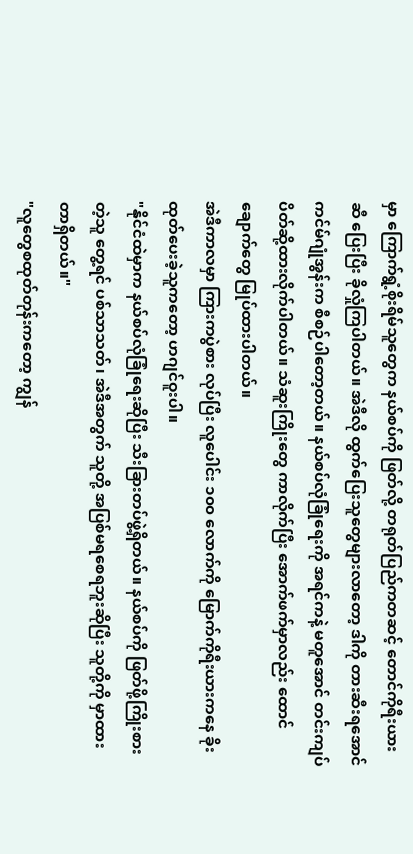မှာ ကြောက်ရွံ့စိုးရိမ်သူတွေက နယ်စပ်ကို ဖြတ်လို့ တရုတ်ပြည်ကတဆင့် တောင်ကိုရီးယားဆီ ပြေးပြီး ခိုလှုံကြပါတယ်။ အဲဒီလို ထွက်ပြေးသူတွေများလာတော့ ဒါကို တားဆီးရအောင် ကင်မ်ဂျုံအွန်းက စီစဉ်ပါတော့တယ်။ နယ်စပ်လုံခြုံရေးကို အရင်ကနဲ့ မတူအောင် တင်းကျပ် ပိတ်ဆို့ထားလိုက်ပါတယ်။ သံဆူးကြိုးတွေ ကာလိုက်ပြီး အောက်ဖက်မှာလည်း ထောင်ချောက်တွေ မြုပ်ထားပါတယ်။
အဲဒီကာလမှာ ကြားကပွဲစား လုပ်ပြီး လူပေါင်း ၁၀၀ လောက်ကို မြောက်ကိုရီးယားကနေ ခိုးထုတ်ပေးခဲ့သူကတော့ ဟဂျင်ဝူးပါ။
"နိုင်ငံထဲမှာက နယ်စပ်လုံခြုံရေးဆိုပြီး သီးခြားတပ်ဖွဲ့ရှိတယ်။ နယ်စပ်ကို ဖြတ်ဖို့ကြိုးစားတဲ့သူ တွေ့ရင် ပစ်သာသတ်၊ အဲဒီအတွက် သူတို့ အပြစ်မရစေရဘူးဆိုပြီး သူတို့ကို မှာထားတာရှိတယ်။"
"လူတွေစထုတ်တုန်းကတော့ ကျွန်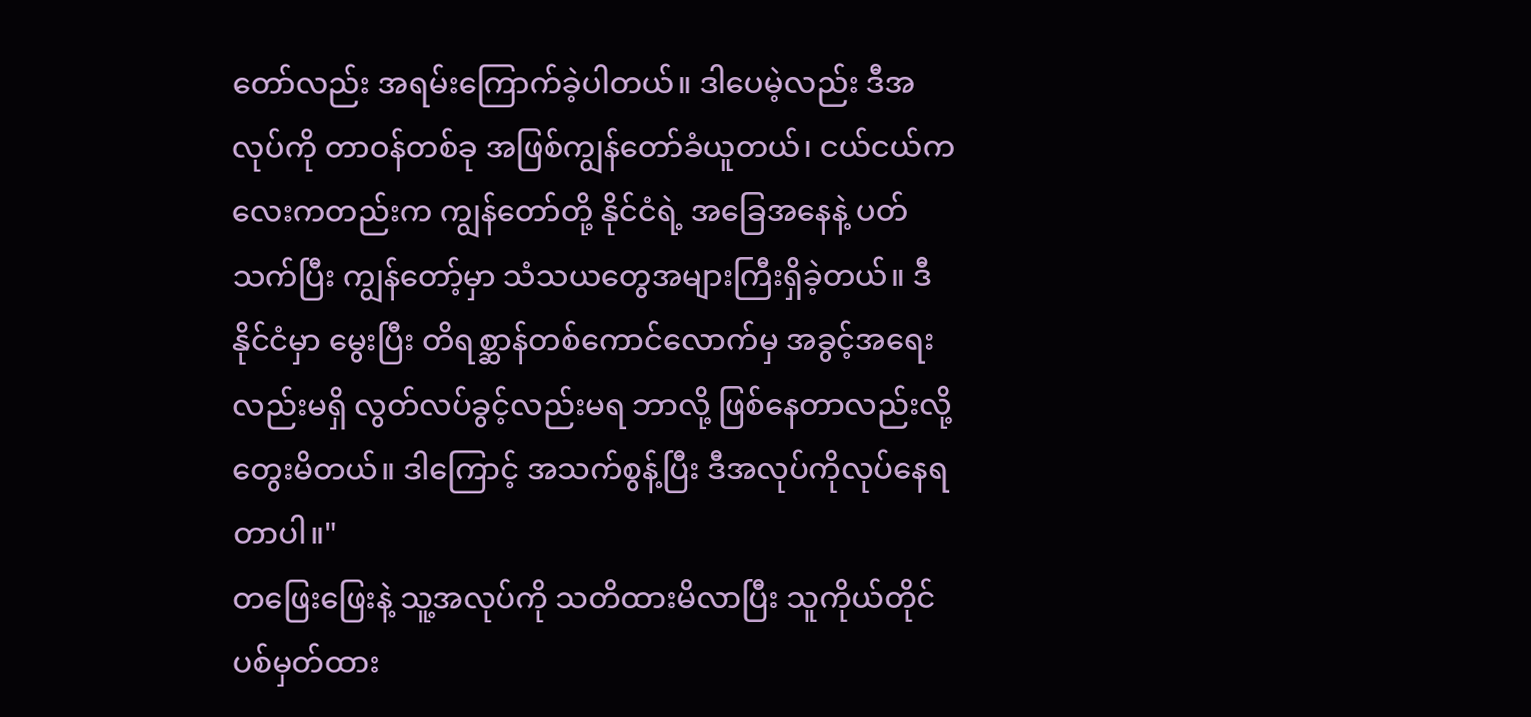တော်လည်း အရမ်းကြောက်ခဲ့ပါတယ်။ ဒါပေမဲ့လည်း ဒီအလုပ်ကို တာဝန်တစ်ခု အဖြစ်ကျွန်တော်ခံယူတယ်၊ ငယ်ငယ်ကလေးကတည်းက ကျွန်တော်တို့ နိုင်ငံရဲ့ အခြေအနေနဲ့ ပတ်သက်ပြီး ကျွန်တော့်မှာ သံသယတွေအများကြီးရှိခဲ့တယ်။ ဒီနိုင်ငံမှာ မွေးပြီး တိရစ္ဆာန်တစ်ကောင်လောက်မှ အခွင့်အရေးလည်းမရှိ လွတ်လပ်ခွင့်လည်းမရ ဘာလို့ ဖြစ်နေတာလည်းလို့ တွေးမိတယ်။ ဒါကြောင့် အသက်စွန့်ပြီး ဒီအလုပ်ကိုလုပ်နေရတာပါ။"
တဖြေးဖြေးနဲ့ သူ့အလုပ်ကို သတိထားမိလာပြီး သူကိုယ်တိုင် ပစ်မှတ်ထား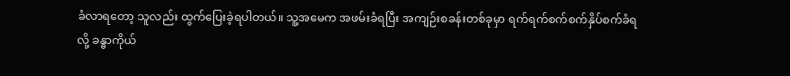ခံလာရတော့ သူလည်း ထွက်ပြေးခဲ့ရပါတယ်။ သူ့အမေက အဖမ်းခံရပြီး အကျဉ်းစခန်းတစ်ခုမှာ ရက်ရက်စက်စက်နှိပ်စက်ခံရလို့ ခန္ဓာကိုယ်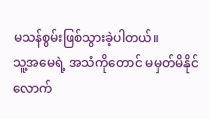မသန်စွမ်းဖြစ်သွားခဲ့ပါတယ်။
သူ့အမေရဲ့ အသံကိုတောင် မမှတ်မိနိုင်လောက်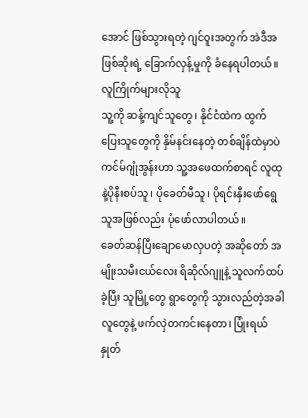အောင် ဖြစ်သွားရတဲ့ ဂျင်ဝူးအတွက် အဲဒီအဖြစ်ဆိုးရဲ့ ခြောက်လှန့်မှုကို ခံနေရပါတယ်။
လူကြိုက်များလိုသူ
သူ့ကို ဆန့်ကျင်သူတွေ၊ နိုင်ငံထဲက ထွက်ပြေးသူတွေကို နှိမ်နင်းနေတဲ့ တစ်ချိန်ထဲမှာပဲ ကင်မ်ဂျုံအွန်းဟာ သူ့အဖေထက်စာရင် လူထုနဲ့ပိုနီးစပ်သူ၊ ပိုခေတ်မီသူ၊ ပိုရင်းနှီးဖော်ရွေသူအဖြစ်လည်း ပုံဖော်လာပါတယ်။
ခေတ်ဆန်ပြီးချောမောလှပတဲ့ အဆိုတော် အမျိုးသမီးငယ်လေး ရိဆိုလ်ဂျူနဲ့ သူလက်ထပ်ခဲ့ပြီး သူမြို့တွေ ရွာတွေကို သွားလည်တဲ့အခါ လူတွေနဲ့ ဖက်လှဲတကင်းနေတာ၊ ပြုံးရယ်နှုတ်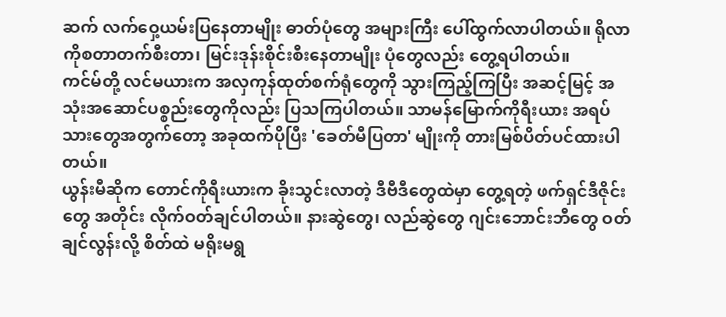ဆက် လက်ဝှေ့ယမ်းပြနေတာမျိုး ဓာတ်ပုံတွေ အများကြီး ပေါ်ထွက်လာပါတယ်။ ရိုလာကိုစတာတက်စီးတာ၊ မြင်းဒုန်းစိုင်းစီးနေတာမျိုး ပုံတွေလည်း တွေ့ရပါတယ်။
ကင်မ်တို့ လင်မယားက အလှကုန်ထုတ်စက်ရုံတွေကို သွားကြည့်ကြပြီး အဆင့်မြင့် အသုံးအဆောင်ပစ္စည်းတွေကိုလည်း ပြသကြပါတယ်။ သာမန်မြောက်ကိုရီးယား အရပ်သားတွေအတွက်တော့ အခုထက်ပိုပြီး 'ခေတ်မီပြတာ' မျိုးကို တားမြစ်ပိတ်ပင်ထားပါတယ်။
ယွန်းမီဆိုက တောင်ကိုရီးယားက ခိုးသွင်းလာတဲ့ ဒီဗီဒီတွေထဲမှာ တွေ့ရတဲ့ ဖက်ရှင်ဒီဇိုင်းတွေ အတိုင်း လိုက်ဝတ်ချင်ပါတယ်။ နားဆွဲတွေ၊ လည်ဆွဲတွေ ဂျင်းဘောင်းဘီတွေ ဝတ်ချင်လွန်းလို့ စိတ်ထဲ မရိုးမရွ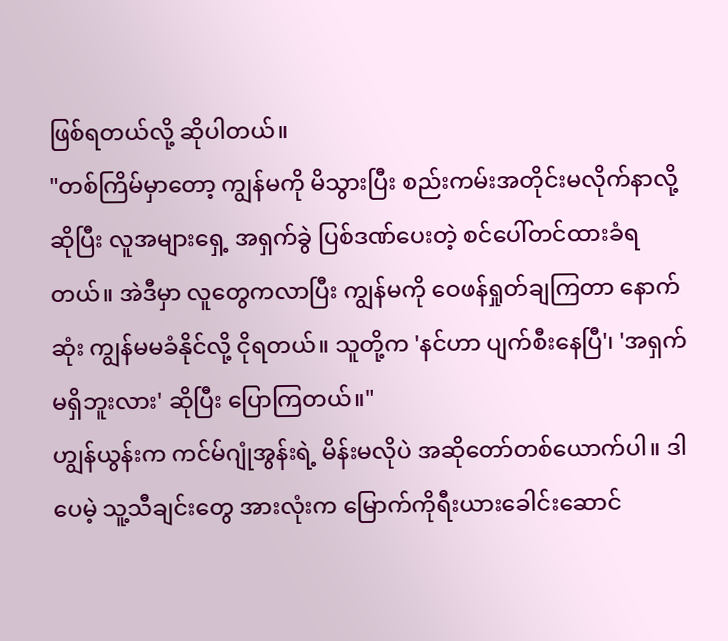ဖြစ်ရတယ်လို့ ဆိုပါတယ်။
"တစ်ကြိမ်မှာတော့ ကျွန်မကို မိသွားပြီး စည်းကမ်းအတိုင်းမလိုက်နာလို့ဆိုပြီး လူအများရှေ့ အရှက်ခွဲ ပြစ်ဒဏ်ပေးတဲ့ စင်ပေါ်တင်ထားခံရတယ်။ အဲဒီမှာ လူတွေကလာပြီး ကျွန်မကို ဝေဖန်ရှုတ်ချကြတာ နောက်ဆုံး ကျွန်မမခံနိုင်လို့ ငိုရတယ်။ သူတို့က 'နင်ဟာ ပျက်စီးနေပြီ'၊ 'အရှက်မရှိဘူးလား' ဆိုပြီး ပြောကြတယ်။"
ဟျွန်ယွန်းက ကင်မ်ဂျုံအွန်းရဲ့ မိန်းမလိုပဲ အဆိုတော်တစ်ယောက်ပါ။ ဒါပေမဲ့ သူ့သီချင်းတွေ အားလုံးက မြောက်ကိုရီးယားခေါင်းဆောင်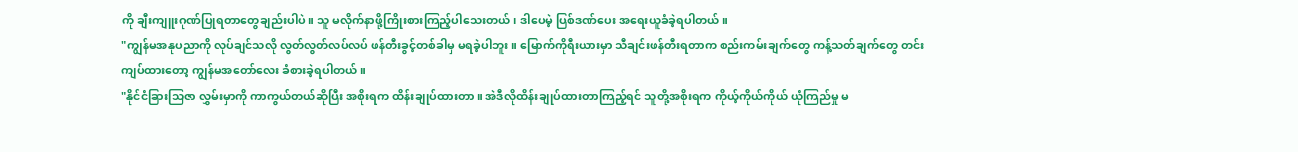ကို ချီးကျူးဂုဏ်ပြုရတာတွေချည်းပါပဲ။ သူ မလိုက်နာဖို့ကြိုးစားကြည့်ပါသေးတယ်၊ ဒါပေမဲ့ ပြစ်ဒဏ်ပေး အရေးယူခံခဲ့ရပါတယ်။
"ကျွန်မအနုပညာကို လုပ်ချင်သလို လွတ်လွတ်လပ်လပ် ဖန်တီးခွင့်တစ်ခါမှ မရခဲ့ပါဘူး။ မြောက်ကိုရီးယားမှာ သီချင်းဖန်တီးရတာက စည်းကမ်းချက်တွေ ကန့်သတ်ချက်တွေ တင်းကျပ်ထားတော့ ကျွန်မအတော်လေး ခံစားခဲ့ရပါတယ်။
"နိုင်ငံခြားသြဇာ လွှမ်းမှာကို ကာကွယ်တယ်ဆိုပြီး အစိုးရက ထိန်းချုပ်ထားတာ။ အဲဒီလိုထိန်းချုပ်ထားတာကြည့်ရင် သူတို့အစိုးရက ကိုယ့်ကိုယ်ကိုယ် ယုံကြည်မှု မ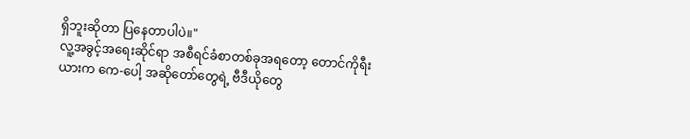ရှိဘူးဆိုတာ ပြနေတာပါပဲ။"
လူ့အခွင့်အရေးဆိုင်ရာ အစီရင်ခံစာတစ်ခုအရတော့ တောင်ကိုရီးယားက ကေ-ပေါ့ အဆိုတော်တွေရဲ့ ဗီဒီယိုတွေ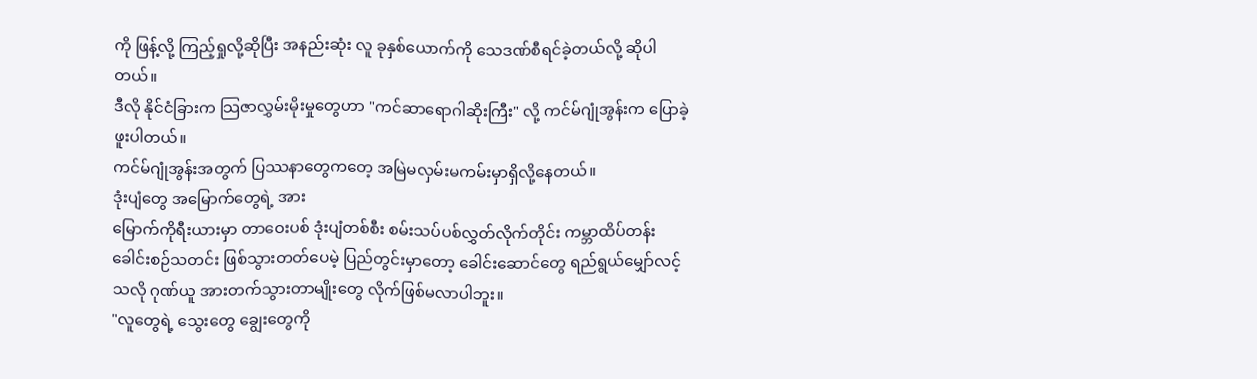ကို ဖြန့်လို့ ကြည့်ရှုလို့ဆိုပြီး အနည်းဆုံး လူ ခုနှစ်ယောက်ကို သေဒဏ်စီရင်ခဲ့တယ်လို့ ဆိုပါတယ်။
ဒီလို နိုင်ငံခြားက သြဇာလွှမ်းမိုးမှုတွေဟာ "ကင်ဆာရောဂါဆိုးကြီး" လို့ ကင်မ်ဂျုံအွန်းက ပြောခဲ့ဖူးပါတယ်။
ကင်မ်ဂျုံအွန်းအတွက် ပြဿနာတွေကတေ့ အမြဲမလှမ်းမကမ်းမှာရှိလို့နေတယ်။
ဒုံးပျံတွေ အမြောက်တွေရဲ့ အား
မြောက်ကိုရီးယားမှာ တာဝေးပစ် ဒုံးပျံတစ်စီး စမ်းသပ်ပစ်လွှတ်လိုက်တိုင်း ကမ္ဘာထိပ်တန်း ခေါင်းစဉ်သတင်း ဖြစ်သွားတတ်ပေမဲ့ ပြည်တွင်းမှာတော့ ခေါင်းဆောင်တွေ ရည်ရွယ်မျှော်လင့်သလို ဂုဏ်ယူ အားတက်သွားတာမျိုးတွေ လိုက်ဖြစ်မလာပါဘူး။
"လူတွေရဲ့ သွေးတွေ ချွေးတွေကို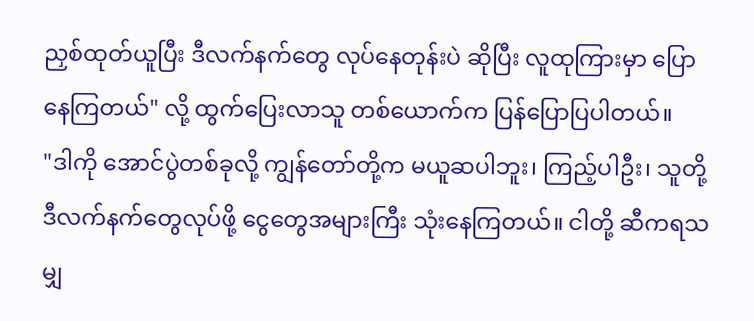ညှစ်ထုတ်ယူပြီး ဒီလက်နက်တွေ လုပ်နေတုန်းပဲ ဆိုပြီး လူထုကြားမှာ ပြောနေကြတယ်" လို့ ထွက်ပြေးလာသူ တစ်ယောက်က ပြန်ပြောပြပါတယ်။
"ဒါကို အောင်ပွဲတစ်ခုလို့ ကျွန်တော်တို့က မယူဆပါဘူး၊ ကြည့်ပါဦး၊ သူတို့ ဒီလက်နက်တွေလုပ်ဖို့ ငွေတွေအများကြီး သုံးနေကြတယ်။ ငါတို့ ဆီကရသမျှ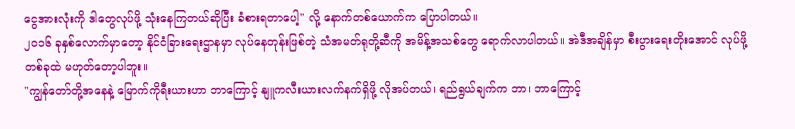ငွေအားလုံးကို ဒါတွေလုပ်ဖို့ သုံးနေကြတယ်ဆိုပြီး ခံစားရတာပေါ့" လို့ နောက်တစ်ယောက်က ပြောပါတယ်။
၂၀၁၆ ခုနှစ်လောက်မှာတော့ နိုင်ငံခြားရေးဌာနမှာ လုပ်နေတုန်းဖြစ်တဲ့ သံအမတ်ရုတို့ဆီကို အမိန့်အသစ်တွေ ရောက်လာပါတယ်။ အဲဒီအချိန်မှာ စီးပွားရေးတိုးအောင် လုပ်ဖို့ တစ်ခုထဲ မဟုတ်တော့ပါဘူး။
"ကျွန်တော်တို့အနေနဲ့ မြောက်ကိုရီးယားဟာ ဘာကြောင့် နျူကလီးယားလက်နက်ရှိဖို့ လိုအပ်တယ်၊ ရည်ရွယ်ချက်က ဘာ၊ ဘာကြောင့်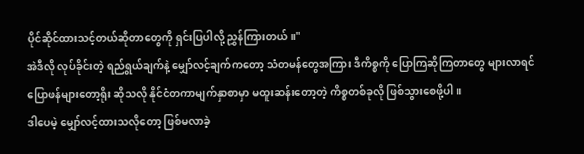ပိုင်ဆိုင်ထားသင့်တယ်ဆိုတာတွေကို ရှင်းပြပါလို့ ညွှန်ကြားတယ်။"
အဲဒီလို လုပ်ခိုင်းတဲ့ ရည်ရွယ်ချက်နဲ့ မျှော်လင့်ချက်ကတော့ သံတမန်တွေအကြား ဒီကိစ္စကို ပြောကြဆိုကြတာတွေ များလာရင် ပြောဖန်များတော့ရိုး ဆိုသလို နိုင်ငံတကာမျက်နှာစာမှာ မထူးဆန်းတော့တဲ့ ကိစ္စတစ်ခုလို ဖြစ်သွားစေဖို့ပါ။
ဒါပေမဲ့ မျှော်လင့်ထားသလိုတော့ ဖြစ်မလာခဲ့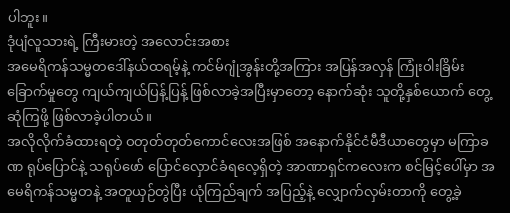ပါဘူး။
ဒုံပျံလူသားရဲ့ ကြီးမားတဲ့ အလောင်းအစား
အမေရိကန်သမ္မတဒေါ်နယ်ထရမ့်နဲ့ ကင်မ်ဂျုံအွန်းတို့အကြား အပြန်အလှန် ကြုံးဝါးခြိမ်းခြောက်မှုတွေ ကျယ်ကျယ်ပြန့်ပြန့် ဖြစ်လာခဲ့အပြီးမှာတော့ နောက်ဆုံး သူတို့နှစ်ယောက် တွေ့ဆုံကြဖို့ ဖြစ်လာခဲ့ပါတယ်။
အလိုလိုက်ခံထားရတဲ့ ဝတုတ်တုတ်ကောင်လေးအဖြစ် အနောက်နိုင်ငံမီဒီယာတွေမှာ မကြာခဏ ရုပ်ပြောင်နဲ့ သရုပ်ဖော် ပြောင်လှောင်ခံရလေ့ရှိတဲ့ အာဏာရှင်ကလေးက စင်မြင့်ပေါ်မှာ အမေရိကန်သမ္မတနဲ့ အတူယှဉ်တွဲပြီး ယုံကြည်ချက် အပြည့်နဲ့ လျှောက်လှမ်းတာကို တွေ့ခဲ့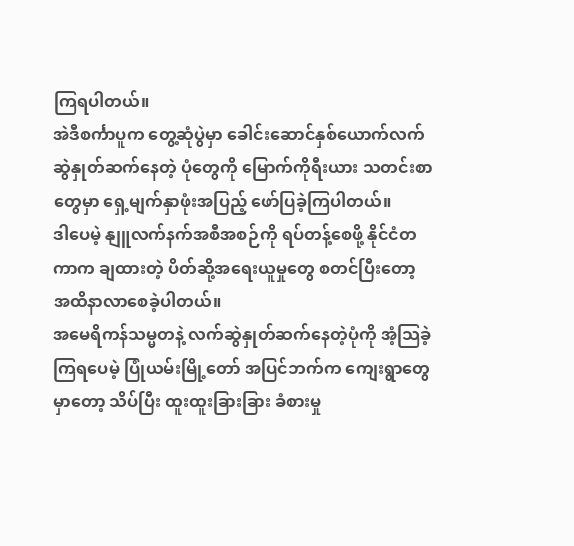ကြရပါတယ်။
အဲဒီစင်္ကာပူက တွေ့ဆုံပွဲမှာ ခေါင်းဆောင်နှစ်ယောက်လက်ဆွဲနှုတ်ဆက်နေတဲ့ ပုံတွေကို မြောက်ကိုရီးယား သတင်းစာတွေမှာ ရှေ့မျက်နှာဖုံးအပြည့် ဖော်ပြခဲ့ကြပါတယ်။
ဒါပေမဲ့ နျူလက်နက်အစီအစဉ်ကို ရပ်တန့်စေဖို့ နိုင်ငံတကာက ချထားတဲ့ ပိတ်ဆို့အရေးယူမှုတွေ စတင်ပြီးတော့ အထိနာလာစေခဲ့ပါတယ်။
အမေရိကန်သမ္မတနဲ့ လက်ဆွဲနှုတ်ဆက်နေတဲ့ပုံကို အံ့သြခဲ့ကြရပေမဲ့ ပြုံယမ်းမြို့တော် အပြင်ဘက်က ကျေးရွာတွေမှာတော့ သိပ်ပြီး ထူးထူးခြားခြား ခံစားမှု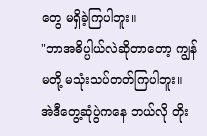တွေ မရှိခဲ့ကြပါဘူး။
"ဘာအဓိပ္ပါယ်လဲဆိုတာတော့ ကျွန်မတို့ မသုံးသပ်တတ်ကြပါဘူး။ အဲဒီတွေ့ဆုံပွဲကနေ ဘယ်လို တိုး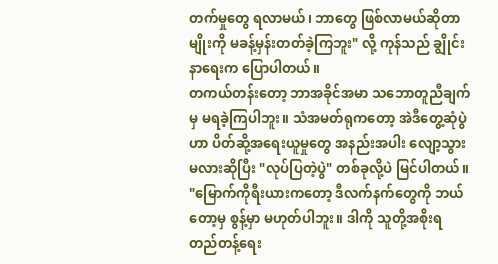တက်မှုတွေ ရလာမယ်၊ ဘာတွေ ဖြစ်လာမယ်ဆိုတာမျိုးကို မခန့်မှန်းတတ်ခဲ့ကြဘူး" လို့ ကုန်သည် ချွိုင်းနာရေးက ပြောပါတယ်။
တကယ်တန်းတော့ ဘာအခိုင်အမာ သဘောတူညီချက်မှ မရခဲ့ကြပါဘူး။ သံအမတ်ရုကတော့ အဲဒီတွေ့ဆုံပွဲဟာ ပိတ်ဆို့အရေးယူမှုတွေ အနည်းအပါး လျော့သွားမလားဆိုပြီး "လုပ်ပြတဲ့ပွဲ" တစ်ခုလို့ပဲ မြင်ပါတယ်။
"မြောက်ကိုရီးယားကတော့ ဒီလက်နက်တွေကို ဘယ်တော့မှ စွန့်မှာ မဟုတ်ပါဘူး။ ဒါကို သူတို့အစိုးရ တည်တန့်ရေး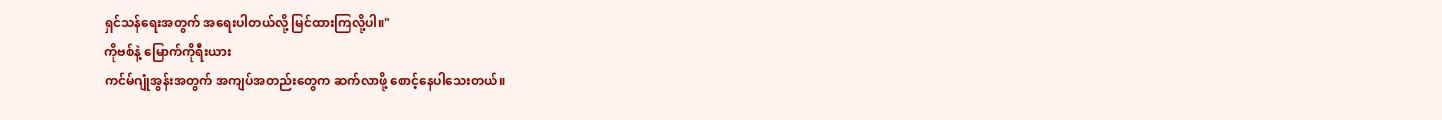ရှင်သန်ရေးအတွက် အရေးပါတယ်လို့ မြင်ထားကြလို့ပါ။"
ကိုဗစ်နဲ့ မြောက်ကိုရီးယား
ကင်မ်ဂျုံအွန်းအတွက် အကျပ်အတည်းတွေက ဆက်လာဖို့ စောင့်နေပါသေးတယ်။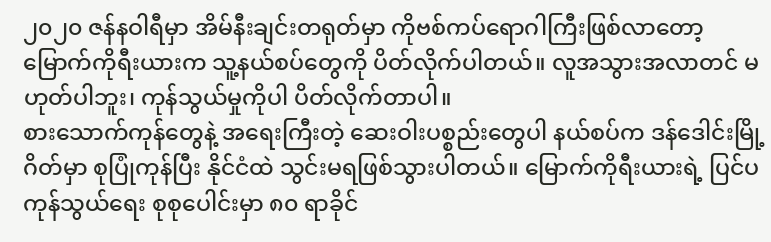၂၀၂၀ ဇန်နဝါရီမှာ အိမ်နီးချင်းတရုတ်မှာ ကိုဗစ်ကပ်ရောဂါကြီးဖြစ်လာတော့ မြောက်ကိုရီးယားက သူ့နယ်စပ်တွေကို ပိတ်လိုက်ပါတယ်။ လူအသွားအလာတင် မဟုတ်ပါဘူး၊ ကုန်သွယ်မှုကိုပါ ပိတ်လိုက်တာပါ။
စားသောက်ကုန်တွေနဲ့ အရေးကြီးတဲ့ ဆေးဝါးပစ္စည်းတွေပါ နယ်စပ်က ဒန်ဒေါင်းမြို့ဂိတ်မှာ စုပြုံကုန်ပြီး နိုင်ငံထဲ သွင်းမရဖြစ်သွားပါတယ်။ မြောက်ကိုရီးယားရဲ့ ပြင်ပကုန်သွယ်ရေး စုစုပေါင်းမှာ ၈၀ ရာခိုင်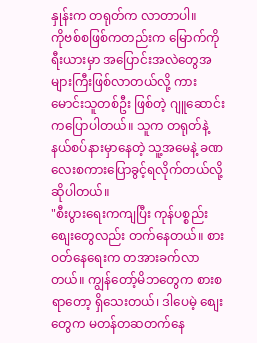နှုန်းက တရုတ်က လာတာပါ။
ကိုဗစ်စဖြစ်ကတည်းက မြောက်ကိုရီးယားမှာ အပြောင်းအလဲတွေအများကြီးဖြစ်လာတယ်လို့ ကားမောင်းသူတစ်ဦး ဖြစ်တဲ့ ဂျူဆောင်းကပြောပါတယ်။ သူက တရုတ်နဲ့နယ်စပ်နားမှာနေတဲ့ သူ့အမေနဲ့ ခဏလေးစကားပြောခွင့်ရလိုက်တယ်လို့ ဆိုပါတယ်။
"စီးပွားရေးကကျပြီး ကုန်ပစ္စည်းစျေးတွေလည်း တက်နေတယ်။ စားဝတ်နေရေးက တအားခက်လာတယ်။ ကျွန်တော့်မိဘတွေက စားစရာတော့ ရှိသေးတယ်၊ ဒါပေမဲ့ စျေးတွေက မတန်တဆတက်နေ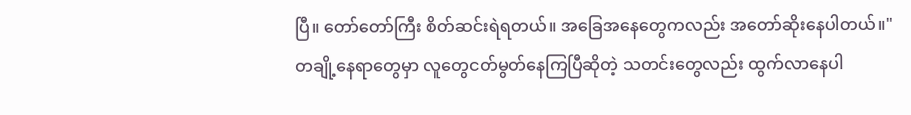ပြီ။ တော်တော်ကြီး စိတ်ဆင်းရဲရတယ်။ အခြေအနေတွေကလည်း အတော်ဆိုးနေပါတယ်။"
တချို့နေရာတွေမှာ လူတွေငတ်မွတ်နေကြပြီဆိုတဲ့ သတင်းတွေလည်း ထွက်လာနေပါ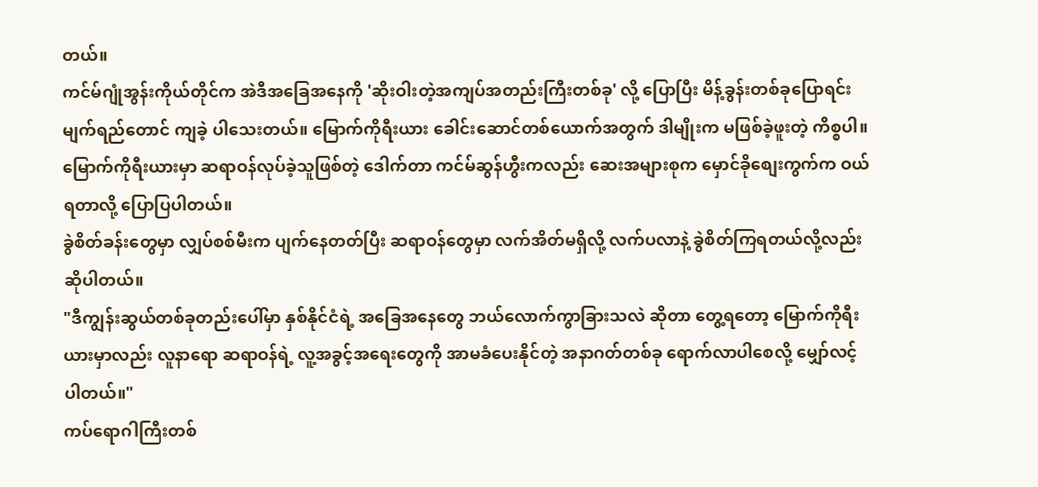တယ်။
ကင်မ်ဂျုံအွန်းကိုယ်တိုင်က အဲဒီအခြေအနေကို 'ဆိုးဝါးတဲ့အကျပ်အတည်းကြီးတစ်ခု' လို့ ပြောပြီး မိန့်ခွန်းတစ်ခုပြောရင်း မျက်ရည်တောင် ကျခဲ့ ပါသေးတယ်။ မြောက်ကိုရီးယား ခေါင်းဆောင်တစ်ယောက်အတွက် ဒါမျိုးက မဖြစ်ခဲ့ဖူးတဲ့ ကိစ္စပါ။
မြောက်ကိုရီးယားမှာ ဆရာဝန်လုပ်ခဲ့သူဖြစ်တဲ့ ဒေါက်တာ ကင်မ်ဆွန်ဟွီးကလည်း ဆေးအများစုက မှောင်ခိုစျေးကွက်က ဝယ်ရတာလို့ ပြောပြပါတယ်။
ခွဲစိတ်ခန်းတွေမှာ လျှပ်စစ်မီးက ပျက်နေတတ်ပြီး ဆရာဝန်တွေမှာ လက်အိတ်မရှိလို့ လက်ပလာနဲ့ ခွဲစိတ်ကြရတယ်လို့လည်း ဆိုပါတယ်။
"ဒီကျွန်းဆွယ်တစ်ခုတည်းပေါ်မှာ နှစ်နိုင်ငံရဲ့ အခြေအနေတွေ ဘယ်လောက်ကွာခြားသလဲ ဆိုတာ တွေ့ရတော့ မြောက်ကိုရီးယားမှာလည်း လူနာရော ဆရာဝန်ရဲ့ လူ့အခွင့်အရေးတွေကို အာမခံပေးနိုင်တဲ့ အနာဂတ်တစ်ခု ရောက်လာပါစေလို့ မျှော်လင့်ပါတယ်။"
ကပ်ရောဂါကြီးတစ်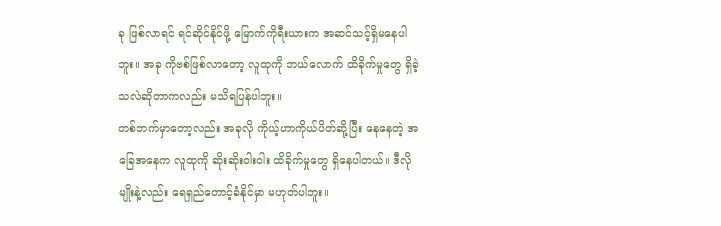ခု ဖြစ်လာရင် ရင်ဆိုင်နိုင်ဖို့ မြောက်ကိုရီးယားက အဆင်သင့်ရှိမနေပါဘူး။ အခု ကိုဗစ်ဖြစ်လာတော့ လူထုကို ဘယ်လောက် ထိခိုက်မှုတွေ ရှိခဲ့သလဲဆိုတာကလည်း မသိရပြန်ပါဘူး။
တစ်ဘက်မှာတော့လည်း အခုလို ကိုယ့်ဟာကိုယ်ပိတ်ဆို့ပြီး နေနေတဲ့ အခြေအနေက လူထုကို ဆိုးဆိုးဝါးဝါး ထိခိုက်မှုတွေ ရှိနေပါတယ်။ ဒီလိုမျိုးနဲ့လည်း ရေရှည်တောင့်ခံနိုင်မှာ မဟုတ်ပါဘူး။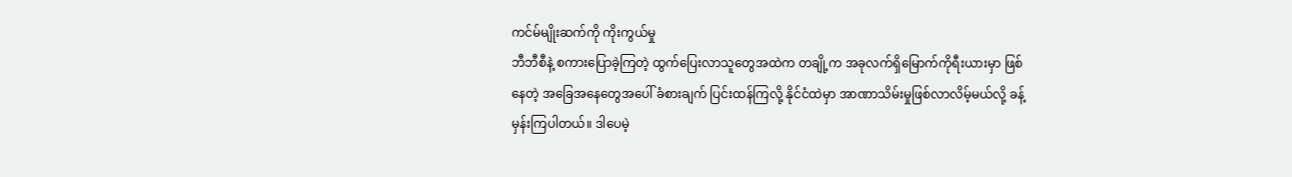ကင်မ်မျိုးဆက်ကို ကိုးကွယ်မှု
ဘီဘီစီနဲ့ စကားပြောခဲ့ကြတဲ့ ထွက်ပြေးလာသူတွေအထဲက တချို့က အခုလက်ရှိမြောက်ကိုရီးယားမှာ ဖြစ်နေတဲ့ အခြေအနေတွေအပေါ် ခံစားချက် ပြင်းထန်ကြလို့ နိုင်ငံထဲမှာ အာဏာသိမ်းမှုဖြစ်လာလိမ့်မယ်လို့ ခန့်မှန်းကြပါတယ်။ ဒါပေမဲ့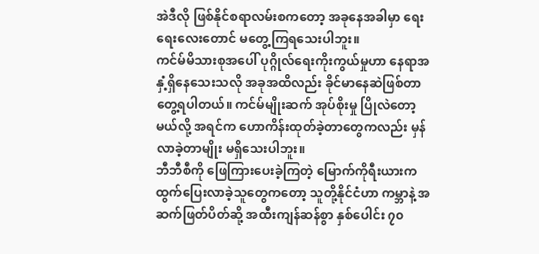အဲဒီလို ဖြစ်နိုင်စရာလမ်းစကတော့ အခုနေအခါမှာ ရေးရေးလေးတောင် မတွေ့ကြရသေးပါဘူး။
ကင်မ်မိသားစုအပေါ် ပုဂ္ဂိုလ်ရေးကိုးကွယ်မှုဟာ နေရာအနှံ့ရှိနေသေးသလို အခုအထိလည်း ခိုင်မာနေဆဲဖြစ်တာ တွေ့ရပါတယ်။ ကင်မ်မျိုးဆက် အုပ်စိုးမှု ပြိုလဲတော့မယ်လို့ အရင်က ဟောကိန်းထုတ်ခဲ့တာတွေကလည်း မှန်လာခဲ့တာမျိုး မရှိသေးပါဘူး။
ဘီဘီစီကို ဖြေကြားပေးခဲ့ကြတဲ့ မြောက်ကိုရီးယားကထွက်ပြေးလာခဲ့သူတွေကတော့ သူတို့နိုင်ငံဟာ ကမ္ဘာနဲ့ အဆက်ဖြတ်ပိတ်ဆို့ အထီးကျန်ဆန်စွာ နှစ်ပေါင်း ၇၀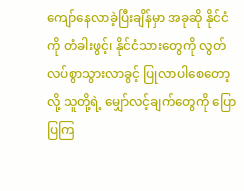ကျော်နေလာခဲ့ပြီးချိန်မှာ အခုဆို နိုင်ငံကို တံခါးဖွင့်၊ နိုင်ငံသားတွေကို လွတ်လပ်စွာသွားလာခွင့် ပြုလာပါစေတော့လို့ သူတို့ရဲ့ မျှော်လင့်ချက်တွေကို ပြောပြကြ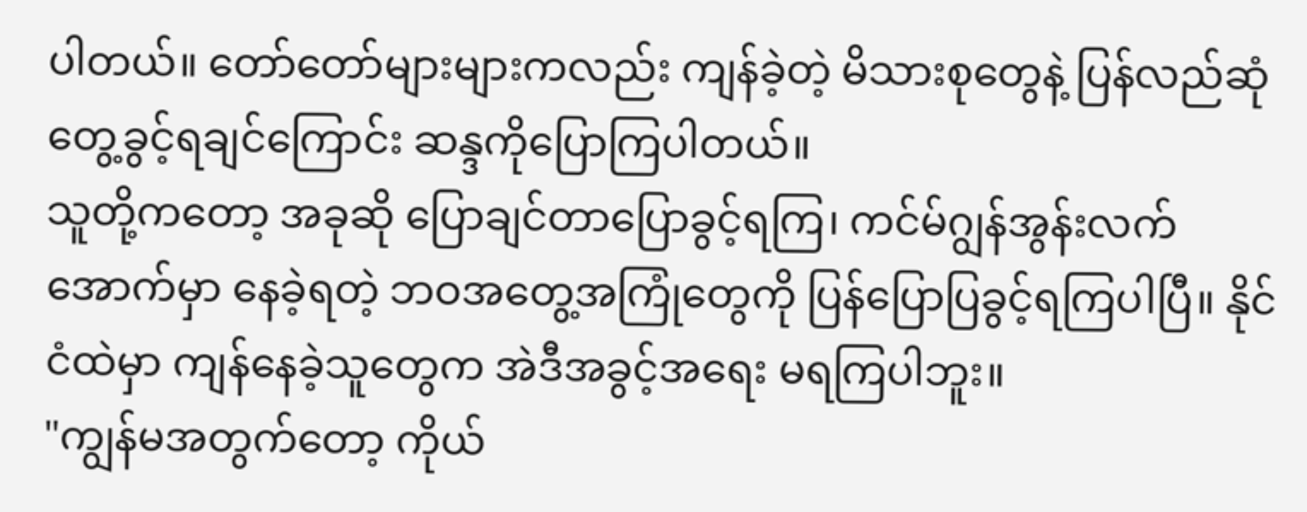ပါတယ်။ တော်တော်များများကလည်း ကျန်ခဲ့တဲ့ မိသားစုတွေနဲ့ ပြန်လည်ဆုံတွေ့ခွင့်ရချင်ကြောင်း ဆန္ဒကိုပြောကြပါတယ်။
သူတို့ကတော့ အခုဆို ပြောချင်တာပြောခွင့်ရကြ၊ ကင်မ်ဂျွန်အွန်းလက်အောက်မှာ နေခဲ့ရတဲ့ ဘဝအတွေ့အကြုံတွေကို ပြန်ပြောပြခွင့်ရကြပါပြီ။ နိုင်ငံထဲမှာ ကျန်နေခဲ့သူတွေက အဲဒီအခွင့်အရေး မရကြပါဘူး။
"ကျွန်မအတွက်တော့ ကိုယ်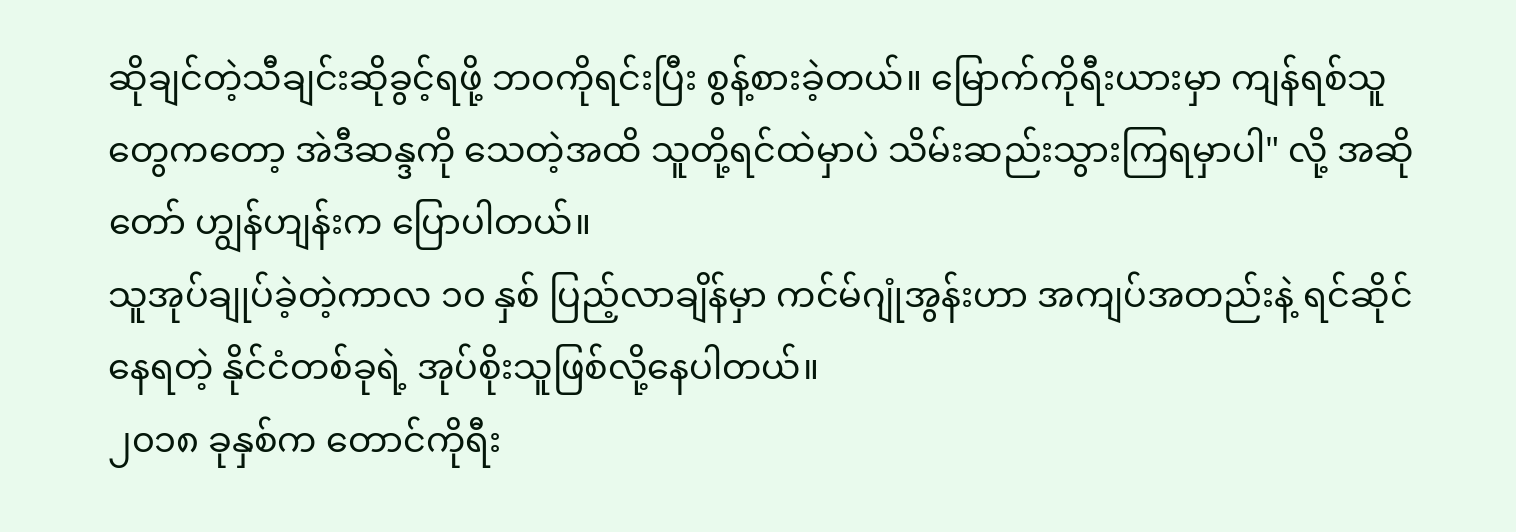ဆိုချင်တဲ့သီချင်းဆိုခွင့်ရဖို့ ဘဝကိုရင်းပြီး စွန့်စားခဲ့တယ်။ မြောက်ကိုရီးယားမှာ ကျန်ရစ်သူတွေကတော့ အဲဒီဆန္ဒကို သေတဲ့အထိ သူတို့ရင်ထဲမှာပဲ သိမ်းဆည်းသွားကြရမှာပါ" လို့ အဆိုတော် ဟျွန်ဟျန်းက ပြောပါတယ်။
သူအုပ်ချုပ်ခဲ့တဲ့ကာလ ၁၀ နှစ် ပြည့်လာချိန်မှာ ကင်မ်ဂျုံအွန်းဟာ အကျပ်အတည်းနဲ့ ရင်ဆိုင်နေရတဲ့ နိုင်ငံတစ်ခုရဲ့ အုပ်စိုးသူဖြစ်လို့နေပါတယ်။
၂၀၁၈ ခုနှစ်က တောင်ကိုရီး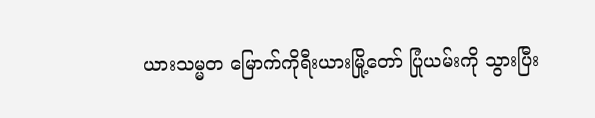ယားသမ္မတ မြောက်ကိုရီးယားမြို့တော် ပြုံယမ်းကို သွားပြီး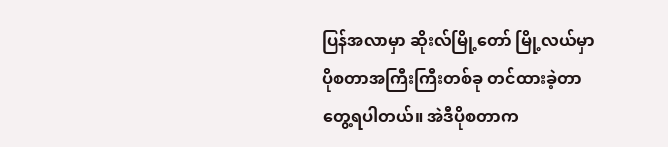ပြန်အလာမှာ ဆိုးလ်မြို့တော် မြို့လယ်မှာ ပိုစတာအကြီးကြီးတစ်ခု တင်ထားခဲ့တာ တွေ့ရပါတယ်။ အဲဒီပိုစတာက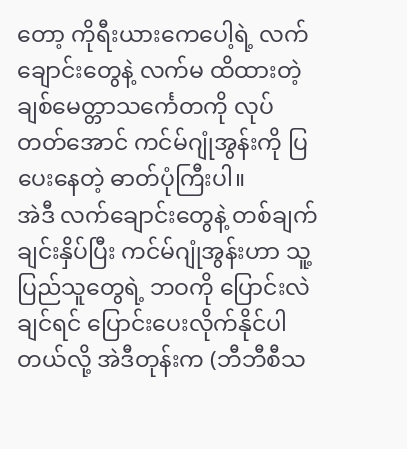တော့ ကိုရီးယားကေပေါ့ရဲ့ လက်ချောင်းတွေနဲ့ လက်မ ထိထားတဲ့ ချစ်မေတ္တာသင်္ကေတကို လုပ်တတ်အောင် ကင်မ်ဂျုံအွန်းကို ပြပေးနေတဲ့ ဓာတ်ပုံကြီးပါ။
အဲဒီ လက်ချောင်းတွေနဲ့ တစ်ချက်ချင်းနှိပ်ပြီး ကင်မ်ဂျုံအွန်းဟာ သူ့ပြည်သူတွေရဲ့ ဘဝကို ပြောင်းလဲချင်ရင် ပြောင်းပေးလိုက်နိုင်ပါတယ်လို့ အဲဒီတုန်းက (ဘီဘီစီသ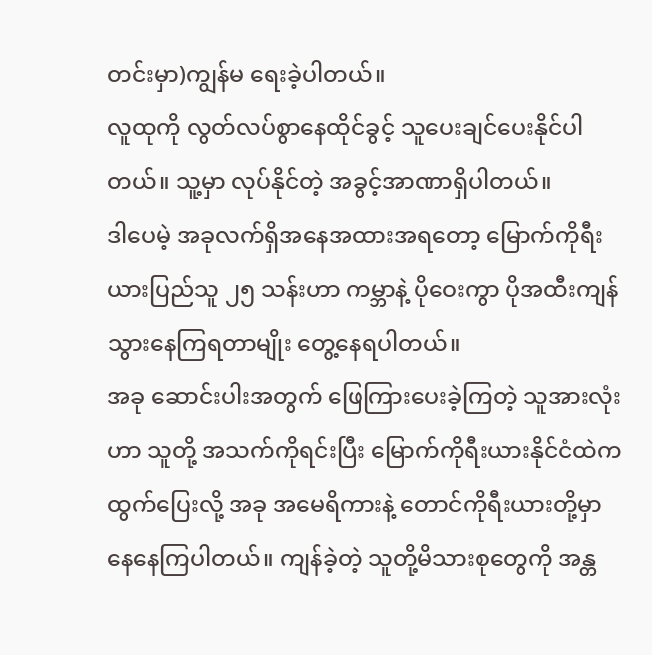တင်းမှာ)ကျွန်မ ရေးခဲ့ပါတယ်။
လူထုကို လွတ်လပ်စွာနေထိုင်ခွင့် သူပေးချင်ပေးနိုင်ပါတယ်။ သူ့မှာ လုပ်နိုင်တဲ့ အခွင့်အာဏာရှိပါတယ်။
ဒါပေမဲ့ အခုလက်ရှိအနေအထားအရတော့ မြောက်ကိုရီးယားပြည်သူ ၂၅ သန်းဟာ ကမ္ဘာနဲ့ ပိုဝေးကွာ ပိုအထီးကျန်သွားနေကြရတာမျိုး တွေ့နေရပါတယ်။
အခု ဆောင်းပါးအတွက် ဖြေကြားပေးခဲ့ကြတဲ့ သူအားလုံးဟာ သူတို့ အသက်ကိုရင်းပြီး မြောက်ကိုရီးယားနိုင်ငံထဲက ထွက်ပြေးလို့ အခု အမေရိကားနဲ့ တောင်ကိုရီးယားတို့မှာ နေနေကြပါတယ်။ ကျန်ခဲ့တဲ့ သူတို့မိသားစုတွေကို အန္တ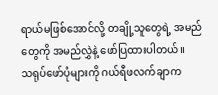ရာယ်မဖြစ်အောင်လို့ တချို့သူတွေရဲ့ အမည်တွေကို အမည်လွှဲနဲ့ ဖော်ပြထားပါတယ်။
သရုပ်ဖော်ပုံများကို ဂယ်ရီဖလက်ချာက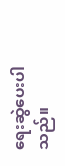ရေးဆွဲပေးပါသည်။